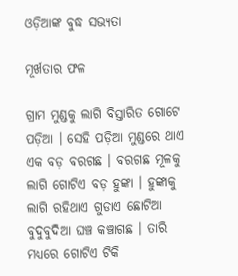ଓଡ଼ିଆଙ୍କ ବୁଦ୍ଧ ସଭ୍ୟତା

ମୂର୍ଖତାର ଫଳ

ଗ୍ରାମ ମୁଣ୍ଡକୁ ଲାଗି ବିସ୍ତାରିତ ଗୋଟେ ପଡ଼ିଆ । ସେହି ପଡ଼ିଆ ମୁଣ୍ଡରେ ଥାଏ ଏକ ବଡ଼ ବରଗଛ । ବରଗଛ ମୂଳକୁ ଲାଗି ଗୋଟିଏ ବଡ଼ ହୁଙ୍କା । ହୁଙ୍କାକୁ ଲାଗି ରହିଥାଏ ଗୁଡାଏ ଛୋଟିଆ ବୁଦୁବୁଦିଆ ଘଞ୍ଚ କଞ୍ଚାଗଛ । ତାରି ମଧ୍ୟରେ ଗୋଟିଏ ଟିକି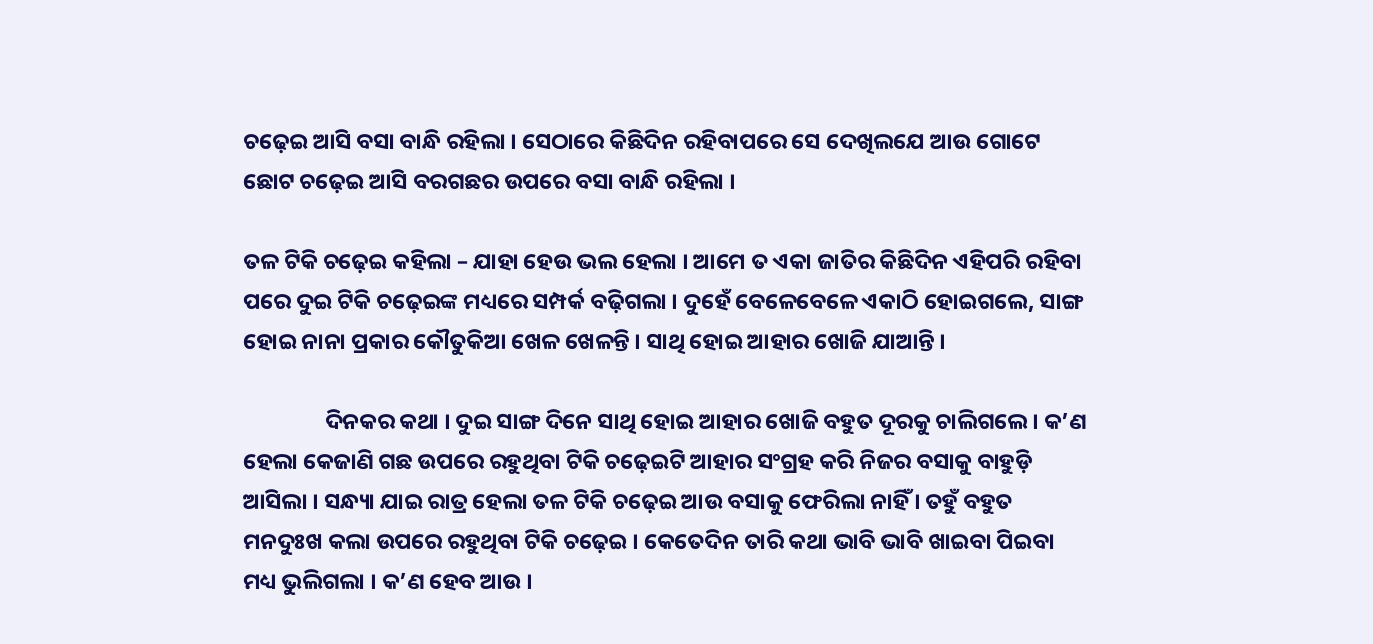ଚଢ଼େଇ ଆସି ବସା ବାନ୍ଧି ରହିଲା । ସେଠାରେ କିଛିଦିନ ରହିବାପରେ ସେ ଦେଖିଲଯେ ଆଉ ଗୋଟେ ଛୋଟ ଚଢ଼େଇ ଆସି ବରଗଛର ଉପରେ ବସା ବାନ୍ଧି ରହିଲା ।

ତଳ ଟିକି ଚଢ଼େଇ କହିଲା – ଯାହା ହେଉ ଭଲ ହେଲା । ଆମେ ତ ଏକା ଜାତିର କିଛିଦିନ ଏହିପରି ରହିବା ପରେ ଦୁଇ ଟିକି ଚଢ଼େଇଙ୍କ ମଧ୍ୟରେ ସମ୍ପର୍କ ବଢ଼ିଗଲା । ଦୁହେଁ ବେଳେବେଳେ ଏକାଠି ହୋଇଗଲେ, ସାଙ୍ଗ ହୋଇ ନାନା ପ୍ରକାର କୌତୁକିଆ ଖେଳ ଖେଳନ୍ତି । ସାଥି ହୋଇ ଆହାର ଖୋଜି ଯାଆନ୍ତି ।

                ଦିନକର କଥା । ଦୁଇ ସାଙ୍ଗ ଦିନେ ସାଥି ହୋଇ ଆହାର ଖୋଜି ବହୁତ ଦୂରକୁ ଚାଲିଗଲେ । କ’ଣ ହେଲା କେଜାଣି ଗଛ ଉପରେ ରହୁଥିବା ଟିକି ଚଢ଼େଇଟି ଆହାର ସଂଗ୍ରହ କରି ନିଜର ବସାକୁ ବାହୁଡ଼ି ଆସିଲା । ସନ୍ଧ୍ୟା ଯାଇ ରାତ୍ର ହେଲା ତଳ ଟିକି ଚଢ଼େଇ ଆଉ ବସାକୁ ଫେରିଲା ନାହିଁ । ତହୁଁ ବହୁତ ମନଦୁଃଖ କଲା ଉପରେ ରହୁଥିବା ଟିକି ଚଢ଼େଇ । କେତେଦିନ ତାରି କଥା ଭାବି ଭାବି ଖାଇବା ପିଇବା ମଧ୍ୟ ଭୁଲିଗଲା । କ’ଣ ହେବ ଆଉ ।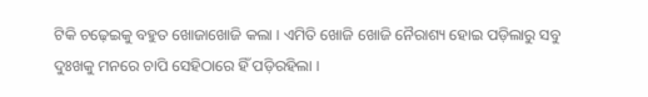ଟିକି ଚଢ଼େଇକୁ ବହୁତ ଖୋଜାଖୋଜି କଲା । ଏମିତି ଖୋଜି ଖୋଜି ନୈରାଶ୍ୟ ହୋଇ ପଡ଼ିଲାରୁ ସବୁ ଦୁଃଖକୁ ମନରେ ଚାପି ସେହିଠାରେ ହିଁ ପଡ଼ିରହିଲା ।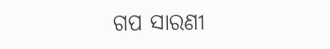ଗପ ସାରଣୀ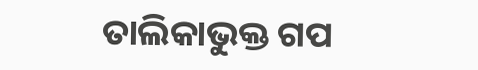ତାଲିକାଭୁକ୍ତ ଗପ